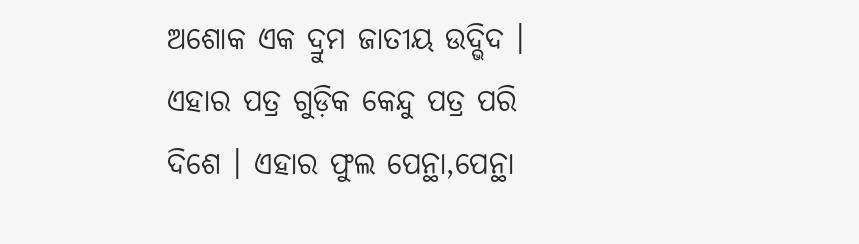ଅଶୋକ ଏକ ଦ୍ରୁମ ଜାତୀୟ ଉଦ୍ଭିଦ । ଏହାର ପତ୍ର ଗୁଡ଼ିକ କେନ୍ଦୁ ପତ୍ର ପରି ଦିଶେ । ଏହାର ଫୁଲ ପେନ୍ଥା,ପେନ୍ଥା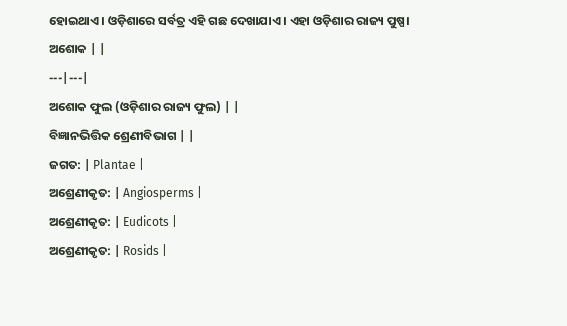ହୋଇଥାଏ । ଓଡ଼ିଶାରେ ସର୍ବତ୍ର ଏହି ଗଛ ଦେଖାଯାଏ । ଏହା ଓଡ଼ିଶାର ରାଜ୍ୟ ପୁଷ୍ପ।
ଅଶୋକ | |
---|---|
ଅଶୋକ ଫୁଲ (ଓଡ଼ିଶାର ରାଜ୍ୟ ଫୁଲ) | |
ବିଜ୍ଞାନଭିତ୍ତିକ ଶ୍ରେଣୀବିଭାଗ | |
ଜଗତ: | Plantae |
ଅଶ୍ରେଣୀକୃତ: | Angiosperms |
ଅଶ୍ରେଣୀକୃତ: | Eudicots |
ଅଶ୍ରେଣୀକୃତ: | Rosids |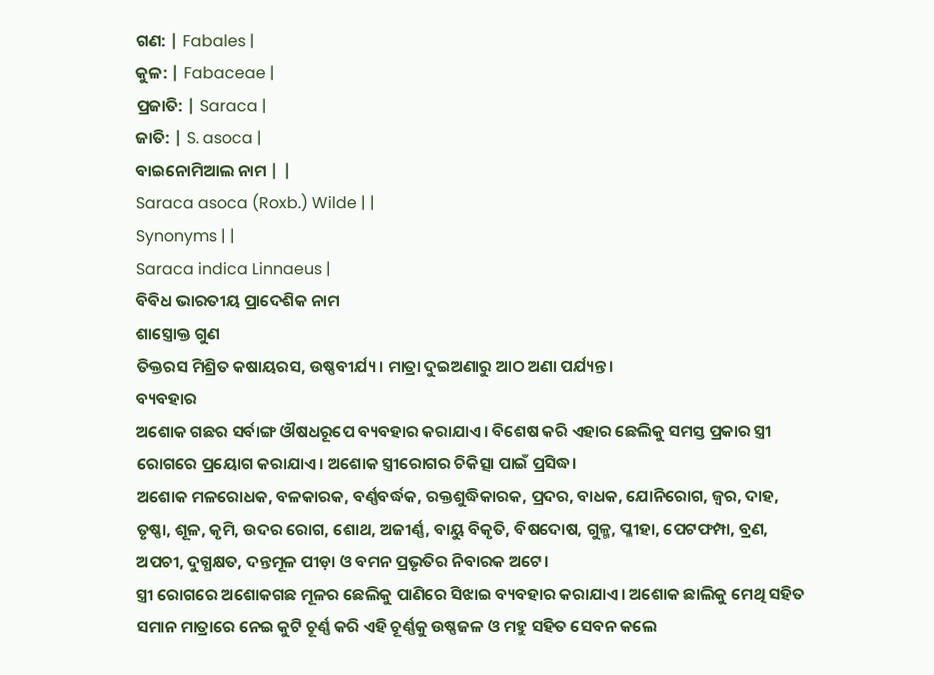ଗଣ: | Fabales |
କୁଳ: | Fabaceae |
ପ୍ରଜାତି: | Saraca |
ଜାତି: | S. asoca |
ବାଇନୋମିଆଲ ନାମ | |
Saraca asoca (Roxb.) Wilde | |
Synonyms | |
Saraca indica Linnaeus |
ବିବିଧ ଭାରତୀୟ ପ୍ରାଦେଶିକ ନାମ
ଶାସ୍ତ୍ରୋକ୍ତ ଗୁଣ
ତିକ୍ତରସ ମିଶ୍ରିତ କଷାୟରସ, ଉଷ୍ଣବୀର୍ଯ୍ୟ। ମାତ୍ରା ଦୁଇଅଣାରୁ ଆଠ ଅଣା ପର୍ଯ୍ୟନ୍ତ।
ବ୍ୟବହାର
ଅଶୋକ ଗଛର ସର୍ବାଙ୍ଗ ଔଷଧରୂପେ ବ୍ୟବହାର କରାଯାଏ। ବିଶେଷ କରି ଏହାର ଛେଲିକୁ ସମସ୍ତ ପ୍ରକାର ସ୍ତ୍ରୀ ରୋଗରେ ପ୍ରୟୋଗ କରାଯାଏ। ଅଶୋକ ସ୍ତ୍ରୀରୋଗର ଚିକିତ୍ସା ପାଇଁ ପ୍ରସିଦ୍ଧ।
ଅଶୋକ ମଳରୋଧକ, ବଳକାରକ, ବର୍ଣ୍ଣବର୍ଦ୍ଧକ, ରକ୍ତଶୁଦ୍ଧିକାରକ, ପ୍ରଦର, ବାଧକ, ଯୋନିରୋଗ, ଜ୍ୱର, ଦାହ, ତୃଷ୍ଣା, ଶୂଳ, କୃମି, ଉଦର ରୋଗ, ଶୋଥ, ଅଜୀର୍ଣ୍ଣ, ବାୟୁ ବିକୃତି, ବିଷଦୋଷ, ଗୁଳ୍ମ, ପ୍ଳୀହା, ପେଟଫମ୍ପା, ବ୍ରଣ, ଅପଚୀ, ଦୁଗ୍ଧକ୍ଷତ, ଦନ୍ତମୂଳ ପୀଡ଼ା ଓ ବମନ ପ୍ରଭୃତିର ନିବାରକ ଅଟେ।
ସ୍ତ୍ରୀ ରୋଗରେ ଅଶୋକଗଛ ମୂଳର ଛେଲିକୁ ପାଣିରେ ସିଝାଇ ବ୍ୟବହାର କରାଯାଏ। ଅଶୋକ ଛାଲିକୁ ମେଥି ସହିତ ସମାନ ମାତ୍ରାରେ ନେଇ କୁଟି ଚୂର୍ଣ୍ଣ କରି ଏହି ଚୂର୍ଣ୍ଣକୁ ଉଷ୍ଣଜଳ ଓ ମହୁ ସହିତ ସେବନ କଲେ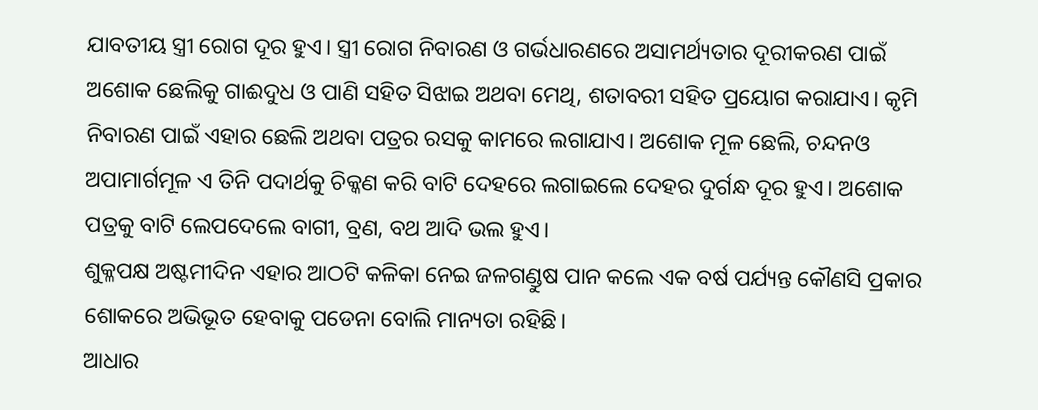ଯାବତୀୟ ସ୍ତ୍ରୀ ରୋଗ ଦୂର ହୁଏ। ସ୍ତ୍ରୀ ରୋଗ ନିବାରଣ ଓ ଗର୍ଭଧାରଣରେ ଅସାମର୍ଥ୍ୟତାର ଦୂରୀକରଣ ପାଇଁ ଅଶୋକ ଛେଲିକୁ ଗାଈଦୁଧ ଓ ପାଣି ସହିତ ସିଝାଇ ଅଥବା ମେଥି, ଶତାବରୀ ସହିତ ପ୍ରୟୋଗ କରାଯାଏ। କୃମି ନିବାରଣ ପାଇଁ ଏହାର ଛେଲି ଅଥବା ପତ୍ରର ରସକୁ କାମରେ ଲଗାଯାଏ। ଅଶୋକ ମୂଳ ଛେଲି, ଚନ୍ଦନଓ ଅପାମାର୍ଗମୂଳ ଏ ତିନି ପଦାର୍ଥକୁ ଚିକ୍କଣ କରି ବାଟି ଦେହରେ ଲଗାଇଲେ ଦେହର ଦୁର୍ଗନ୍ଧ ଦୂର ହୁଏ। ଅଶୋକ ପତ୍ରକୁ ବାଟି ଲେପଦେଲେ ବାଗୀ, ବ୍ରଣ, ବଥ ଆଦି ଭଲ ହୁଏ।
ଶୁକ୍ଳପକ୍ଷ ଅଷ୍ଟମୀଦିନ ଏହାର ଆଠଟି କଳିକା ନେଇ ଜଳଗଣ୍ଡୁଷ ପାନ କଲେ ଏକ ବର୍ଷ ପର୍ଯ୍ୟନ୍ତ କୌଣସି ପ୍ରକାର ଶୋକରେ ଅଭିଭୂତ ହେବାକୁ ପଡେନା ବୋଲି ମାନ୍ୟତା ରହିଛି।
ଆଧାର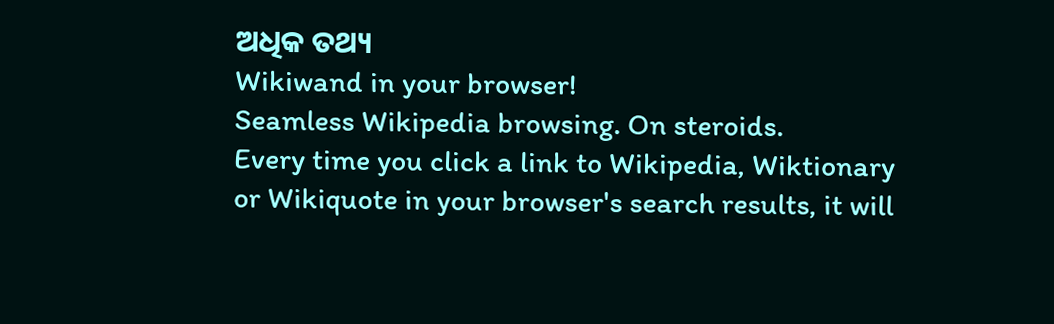ଅଧିକ ତଥ୍ୟ
Wikiwand in your browser!
Seamless Wikipedia browsing. On steroids.
Every time you click a link to Wikipedia, Wiktionary or Wikiquote in your browser's search results, it will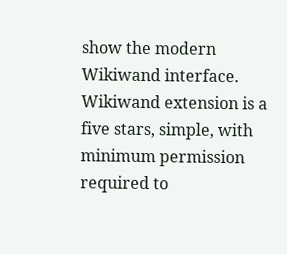show the modern Wikiwand interface.
Wikiwand extension is a five stars, simple, with minimum permission required to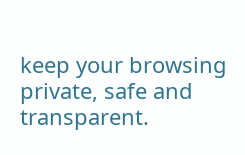keep your browsing private, safe and transparent.